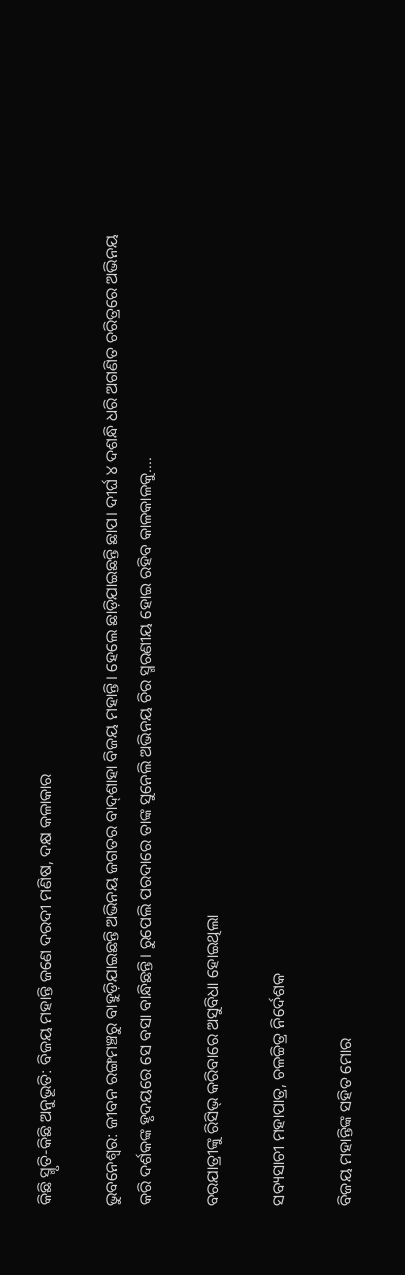କିଛି ସ୍ମୃତି-କିଛି ଅନୁଭୂତି: ବିଜୟ ମହାନ୍ତି ଜଣେ ଦରଦୀ ମଣିଷ, ଦକ୍ଷ କଳାକାର

ଭୁବନେଶ୍ୱର: ଜୀବନ ରଙ୍ଗମଞ୍ଚରୁ ବାହୁଡ଼ିଯାଇଛନ୍ତି ଅଭିନୟ ଜଗତର ବାଦ୍‌ଶାହା ବିଜୟ ମହାନ୍ତି। ହେଲେ ଛାଡ଼ିଯାଇଛନ୍ତି ଛାପ। ଦୀର୍ଘ ୪ ଦଶନ୍ଧି ଧରି ଅଗଣିତ ଚରିତ୍ରରେ ଅଭିନୟ କରି ଦର୍ଶକଙ୍କ ହୃଦୟରେ ସେ ବସା ବାନ୍ଧିଛନ୍ତି। ରୁପେଲି ପରଦାରେ ତାଙ୍କ ସୁନେଲି ଅଭିନୟ ଚିର ସ୍ମରଣୀୟ ହୋଇ ରହିବ କାଳକାଳକୁ….

ବରଯାତ୍ରୀଙ୍କୁ ରିସିଭ୍‌ କରିବାରେ ଅସୁବିଧା ହୋଇଥିଲା

ସବ୍ୟସାଚୀ ମହାପାତ୍ର, ଚଳଚ୍ଚିତ୍ର ନିର୍ଦେଶକ

ବିଜୟ ମହାନ୍ତିଙ୍କ ସହିତ ମୋର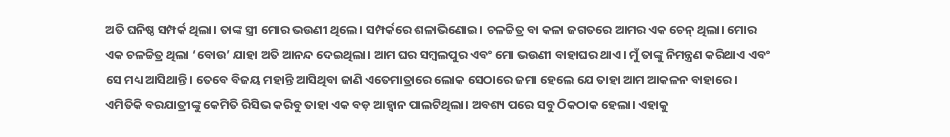ଅତି ଘନିଷ୍ଠ ସମ୍ପର୍କ ଥିଲା। ତାଙ୍କ ସ୍ତ୍ରୀ ମୋର ଭଉଣୀ ଥିଲେ। ସମ୍ପର୍କରେ ଶଳାଭିଣୋଇ। ଚଳଚ୍ଚିତ୍ର ବା କଳା ଜଗତରେ ଆମର ଏକ ଚେନ୍‍ ଥିଲା। ମୋର ଏକ ଚଳଚ୍ଚିତ୍ର ଥିଲା ‘ବୋଉ’ ଯାହା ଅତି ଆନନ୍ଦ ଦେଇଥିଲା। ଆମ ଘର ସମ୍ବଲପୁର ଏବଂ ମୋ ଭଉଣୀ ବାହାଘର ଥାଏ। ମୁଁ ତାଙ୍କୁ ନିମନ୍ତ୍ରଣ କରିଥାଏ ଏବଂ ସେ ମଧ୍ୟ ଆସିଥାନ୍ତି। ତେବେ ବିଜୟ ମହାନ୍ତି ଆସିଥିବା ଜାଣି ଏତେମାତ୍ରାରେ ଲୋକ ସେଠାରେ ଜମା ହେଲେ ଯେ ତାହା ଆମ ଆକଳନ ବାହାରେ। ଏମିତିକି ବରଯାତ୍ରୀଙ୍କୁ କେମିତି ରିସିଭ କରିବୁ ତାହା ଏକ ବଡ଼ ଆହ୍ୱାନ ପାଲଟିଥିଲା। ଅବଶ୍ୟ ପରେ ସବୁ ଠିକଠାକ ହେଲା। ଏହାକୁ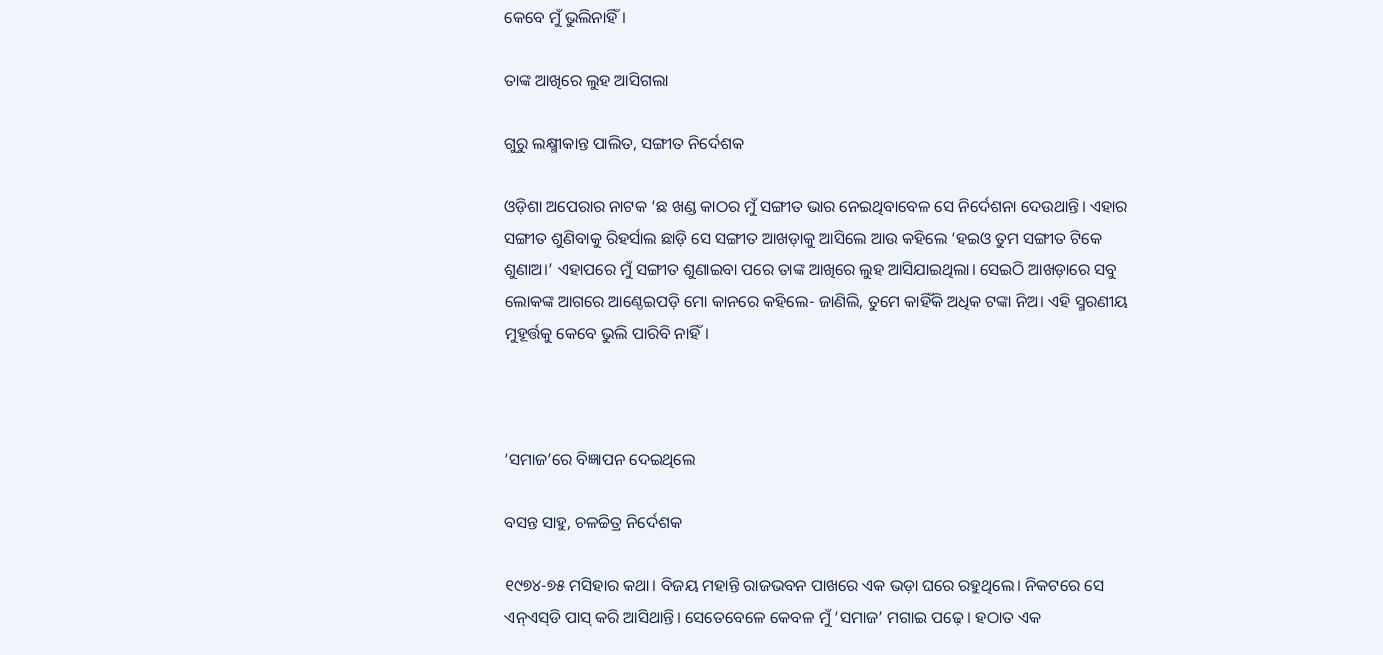କେବେ ମୁଁ ଭୁଲିନାହିଁ।

ତାଙ୍କ ଆଖିରେ ଲୁହ ଆସିଗଲା

ଗୁରୁ ଲକ୍ଷ୍ମୀକାନ୍ତ ପାଲିତ, ସଙ୍ଗୀତ ନିର୍ଦେଶକ

ଓଡ଼ିଶା ଅପେରାର ନାଟକ ‘ଛ ଖଣ୍ଡ କାଠର ମୁଁ ସଙ୍ଗୀତ ଭାର ନେଇଥିବାବେଳ ସେ ନିର୍ଦେଶନା ଦେଉଥାନ୍ତି। ଏହାର ସଙ୍ଗୀତ ଶୁଣିବାକୁ ରିହର୍ସାଲ ଛାଡ଼ି ସେ ସଙ୍ଗୀତ ଆଖଡ଼ାକୁ ଆସିଲେ ଆଉ କହିଲେ ‘ହଇଓ ତୁମ ସଙ୍ଗୀତ ଟିକେ ଶୁଣାଅ।’ ଏହାପରେ ମୁଁ ସଙ୍ଗୀତ ଶୁଣାଇବା ପରେ ତାଙ୍କ ଆଖିରେ ଲୁହ ଆସିଯାଇଥିଲା। ସେଇଠି ଆଖଡ଼ାରେ ସବୁ ଲୋକଙ୍କ ଆଗରେ ଆଣ୍ଠେଇପଡ଼ି ମୋ କାନରେ କହିଲେ- ଜାଣିଲି, ତୁମେ କାହିଁକି ଅଧିକ ଟଙ୍କା ନିଅ। ଏହି ସ୍ମରଣୀୟ ମୁହୂର୍ତ୍ତକୁ କେବେ ଭୁଲି ପାରିବି ନାହିଁ।



‘ସମାଜ’ରେ ବିଜ୍ଞାପନ ଦେଇଥିଲେ

ବସନ୍ତ ସାହୁ, ଚଳଚ୍ଚିତ୍ର ନିର୍ଦେଶକ

୧୯୭୪-୭୫ ମସିହାର କଥା। ବିଜୟ ମହାନ୍ତି ରାଜଭବନ ପାଖରେ ଏକ ଭଡ଼ା ଘରେ ରହୁଥିଲେ। ନିକଟରେ ସେ ଏନ୍‍ଏସ୍‍ଡି ପାସ୍‌ କରି ଆସିଥାନ୍ତି। ସେତେବେଳେ କେବଳ ମୁଁ ‘ସମାଜ’ ମଗାଇ ପଢ଼େ। ହଠାତ ଏକ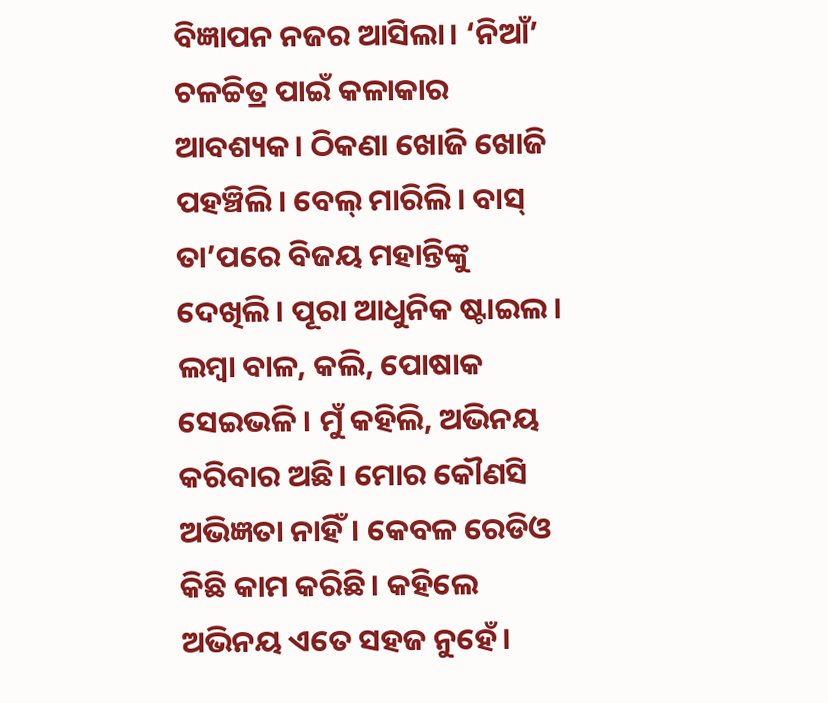ବିଜ୍ଞାପନ ନଜର ଆସିଲା। ‘ନିଆଁ’ ଚଳଚ୍ଚିତ୍ର ପାଇଁ କଳାକାର ଆବଶ୍ୟକ। ଠିକଣା ଖୋଜି ଖୋଜି ପହଞ୍ଚିଲି। ବେଲ୍‍ ମାରିଲି। ବାସ୍‌ ତା’ପରେ ବିଜୟ ମହାନ୍ତିଙ୍କୁ ଦେଖିଲି। ପୂରା ଆଧୁନିକ ଷ୍ଟାଇଲ। ଲମ୍ବା ବାଳ, କଲି, ପୋଷାକ ସେଇଭଳି। ମୁଁ କହିଲି, ଅଭିନୟ କରିବାର ଅଛି। ମୋର କୌଣସି ଅଭିଜ୍ଞତା ନାହିଁ। କେବଳ ରେଡିଓ କିଛି କାମ କରିଛି। କହିଲେ ଅଭିନୟ ଏତେ ସହଜ ନୁହେଁ।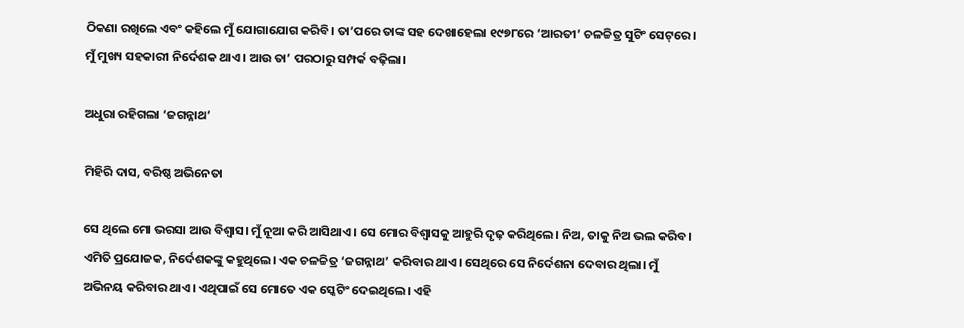ଠିକଣା ରଖିଲେ ଏବଂ କହିଲେ ମୁଁ ଯୋଗାଯୋଗ କରିବି। ତା’ପରେ ତାଙ୍କ ସହ ଦେଖାହେଲା ୧୯୭୮ରେ ‘ଆରତୀ’ ଚଳଚ୍ଚିତ୍ର ସୁଟିଂ ସେଟ୍‌ରେ। ମୁଁ ମୁଖ୍ୟ ସହକାରୀ ନିର୍ଦେଶକ ଥାଏ। ଆଉ ତା’ ପରଠାରୁ ସମ୍ପର୍କ ବଢ଼ିଲା।

ଅଧୁରା ରହିଗଲା ‘ଜଗନ୍ନାଥ’

ମିହିରି ଦାସ, ବରିଷ୍ଠ ଅଭିନେତା

ସେ ଥିଲେ ମୋ ଭରସା ଆଉ ବିଶ୍ୱାସ। ମୁଁ ନୂଆ କରି ଆସିଥାଏ। ସେ ମୋର ବିଶ୍ୱାସକୁ ଆହୁରି ଦୃଢ଼ କରିଥିଲେ। ନିଅ, ତାକୁ ନିଅ ଭଲ କରିବ। ଏମିତି ପ୍ରଯୋଜକ, ନିର୍ଦେଶକଙ୍କୁ କହୁଥିଲେ। ଏକ ଚଳଚ୍ଚିତ୍ର ‘ଜଗନ୍ନାଥ’ କରିବାର ଥାଏ। ସେଥିରେ ସେ ନିର୍ଦେଶନା ଦେବାର ଥିଲା। ମୁଁ ଅଭିନୟ କରିବାର ଥାଏ। ଏଥିପାଇଁ ସେ ମୋତେ ଏକ ସ୍କେଟିଂ ଦେଇଥିଲେ। ଏହି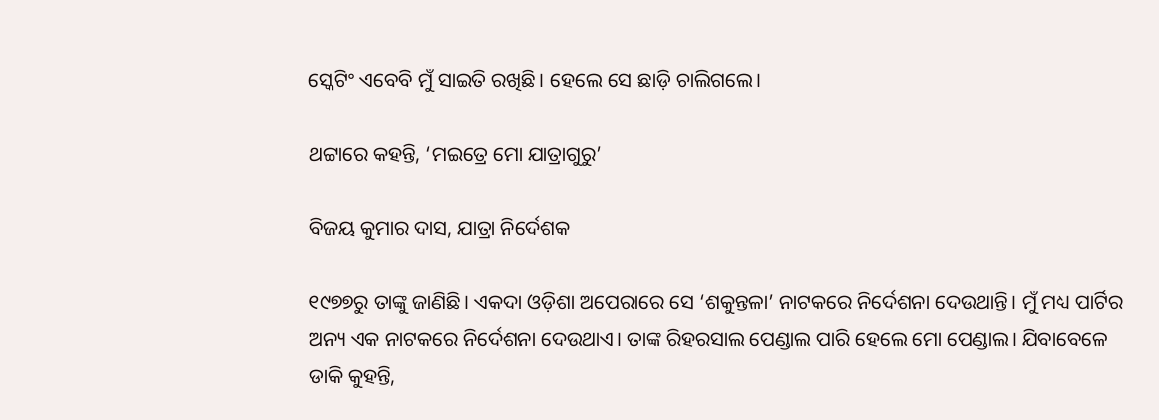ସ୍କେଟିଂ ଏବେବି ମୁଁ ସାଇତି ରଖିଛି। ହେଲେ ସେ ଛାଡ଼ି ଚାଲିଗଲେ।

ଥଟ୍ଟାରେ କହନ୍ତି, ‘ମଇତ୍ରେ ମୋ ଯାତ୍ରାଗୁରୁ’

ବିଜୟ କୁମାର ଦାସ, ଯାତ୍ରା ନିର୍ଦେଶକ

୧୯୭୭ରୁ ତାଙ୍କୁ ଜାଣିଛି। ଏକଦା ଓଡ଼ିଶା ଅପେରାରେ ସେ ‘ଶକୁନ୍ତଳା’ ନାଟକରେ ନିର୍ଦେଶନା ଦେଉଥାନ୍ତି। ମୁଁ ମଧ୍ୟ ପାର୍ଟିର ଅନ୍ୟ ଏକ ନାଟକରେ ନିର୍ଦେଶନା ଦେଉଥାଏ। ତାଙ୍କ ରିହରସାଲ ପେଣ୍ଡାଲ ପାରି ହେଲେ ମୋ ପେଣ୍ଡାଲ। ଯିବାବେଳେ ଡାକି କୁହନ୍ତି,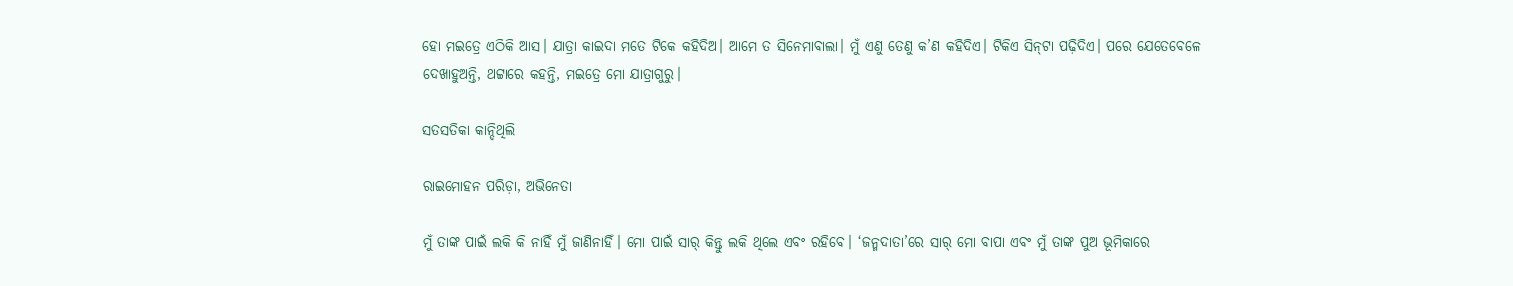ହୋ ମଇତ୍ରେ ଏଠିକି ଆସ। ଯାତ୍ରା କାଇଦା ମତେ ଟିକେ କହିଦିଅ। ଆମେ ତ ସିନେମାବାଲା। ମୁଁ ଏଣୁ ତେଣୁ କ’ଣ କହିଦିଏ। ଟିକିଏ ସିନ୍‌ଟା ପଢ଼ିଦିଏ। ପରେ ଯେତେବେଳେ ଦେଖାହୁଅନ୍ତି, ଥଟ୍ଟାରେ କହନ୍ତି, ମଇତ୍ରେ ମୋ ଯାତ୍ରାଗୁରୁ।

ସତସତିକା କାନ୍ଦିଥିଲି

ରାଇମୋହନ ପରିଡ଼ା, ଅଭିନେତା

ମୁଁ ତାଙ୍କ ପାଇଁ ଲକି କି ନାହିଁ ମୁଁ ଜାଣିନାହିଁ। ମୋ ପାଇଁ ସାର୍‍ କିନ୍ତୁ ଲକି ଥିଲେ ଏବଂ ରହିବେ। ‘ଜନ୍ମଦାତା’ରେ ସାର୍‌ ମୋ ବାପା ଏବଂ ମୁଁ ତାଙ୍କ ପୁଅ ଭୂମିକାରେ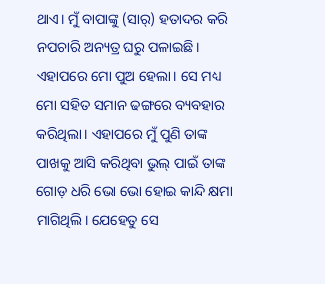ଥାଏ। ମୁଁ ବାପାଙ୍କୁ (ସାର୍‍) ହତାଦର କରି ନପଚାରି ଅନ୍ୟତ୍ର ଘରୁ ପଳାଇଛି। ଏହାପରେ ମୋ ପୁଅ ହେଲା। ସେ ମଧ୍ୟ ମୋ ସହିତ ସମାନ ଢଙ୍ଗରେ ବ୍ୟବହାର କରିଥିଲା। ଏହାପରେ ମୁଁ ପୁଣି ତାଙ୍କ ପାଖକୁ ଆସି କରିଥିବା ଭୁଲ୍‌ ପାଇଁ ତାଙ୍କ ଗୋଡ଼ ଧରି ଭୋ ଭୋ ହୋଇ କାନ୍ଦି କ୍ଷମା ମାଗିଥିଲି। ଯେହେତୁ ସେ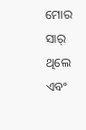ମୋର ସାର୍‌ ଥିଲେ ଏବଂ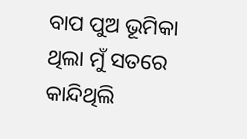ବାପ ପୁଅ ଭୂମିକା ଥିଲା ମୁଁ ସତରେ କାନ୍ଦିଥିଲି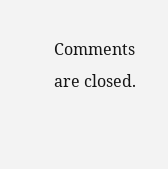Comments are closed.